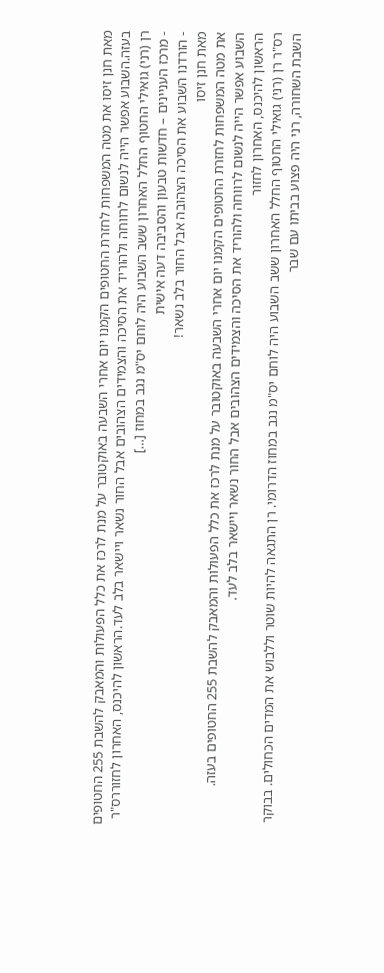מאת חנן זיסו את מטה המשפחות לחזרת החטופים הקמנו יום אחרי השבעה באוקטובר על מנת לרכז את כלל הפעולות והמאבק להשבת 255 החטופים בעזה.השבוע אפשר הייה לנשום לרווחה ולהוריד את הסיכה והצמידים הצהובים אבל החור נשאר ויישאר בלב לעד.הראשון להיכנס, האחרון לחזוררס"ר רן (רני) גואילי החטוף החלל האחרון ששב השבוע היה לוחם יס"מ נגב במחוז […]
- מרכז העניינים – חדשות טבעון והסביבה דעה אישית
- הורדנו השבוע את הסיכה הצהובה אבל החור בלב נשאר!
מאת חנן זיסו
את מטה המשפחות לחזרת החטופים הקמנו יום אחרי השבעה באוקטובר על מנת לרכז את כלל הפעולות והמאבק להשבת 255 החטופים בעזה.
השבוע אפשר הייה לנשום לרווחה ולהוריד את הסיכה והצמידים הצהובים אבל החור נשאר ויישאר בלב לעד.
הראשון להיכנס, האחרון לחזור
רס"ר רן (רני) גואילי החטוף החלל האחרון ששב השבוע היה לוחם יס"מ נגב במחוז הדרומי. רן התגאה להיות שוטר וללבוש את המדים הכחולים. בבוקר השבת השחורה, רני היה פצוע בביתו עם שבר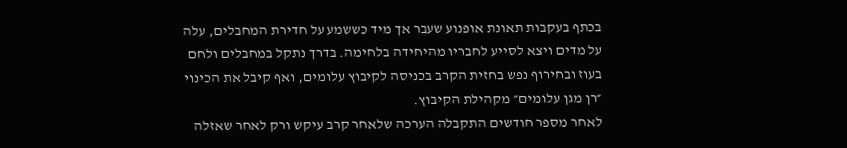בכתף בעקבות תאונת אופנוע שעבר אך מיד כששמע על חדירת המחבלים, עלה על מדים ויצא לסייע לחבריו מהיחידה בלחימה. בדרך נתקל במחבלים ולחם בעוז ובחירוף נפש בחזית הקרב בכניסה לקיבוץ עלומים, ואף קיבל את הכינוי ״רן מגן עלומים״ מקהילת הקיבוץ.
לאחר מספר חודשים התקבלה הערכה שלאחר קרב עיקש ורק לאחר שאזלה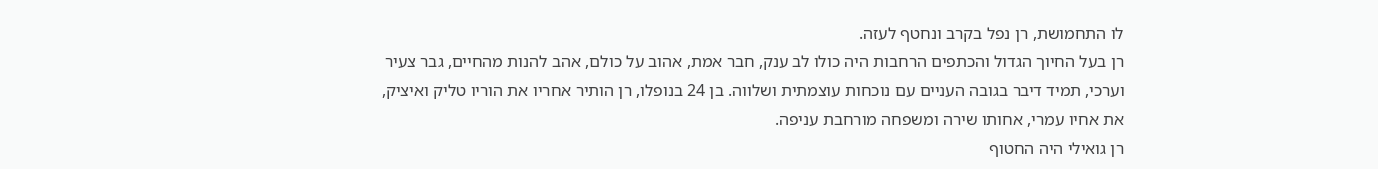לו התחמושת, רן נפל בקרב ונחטף לעזה.
רן בעל החיוך הגדול והכתפים הרחבות היה כולו לב ענק, חבר אמת, אהוב על כולם, אהב להנות מהחיים, גבר צעיר וערכי, תמיד דיבר בגובה העניים עם נוכחות עוצמתית ושלווה. בן 24 בנופלו, רן הותיר אחריו את הוריו טליק ואיציק, את אחיו עמרי, אחותו שירה ומשפחה מורחבת עניפה.
רן גואילי היה החטוף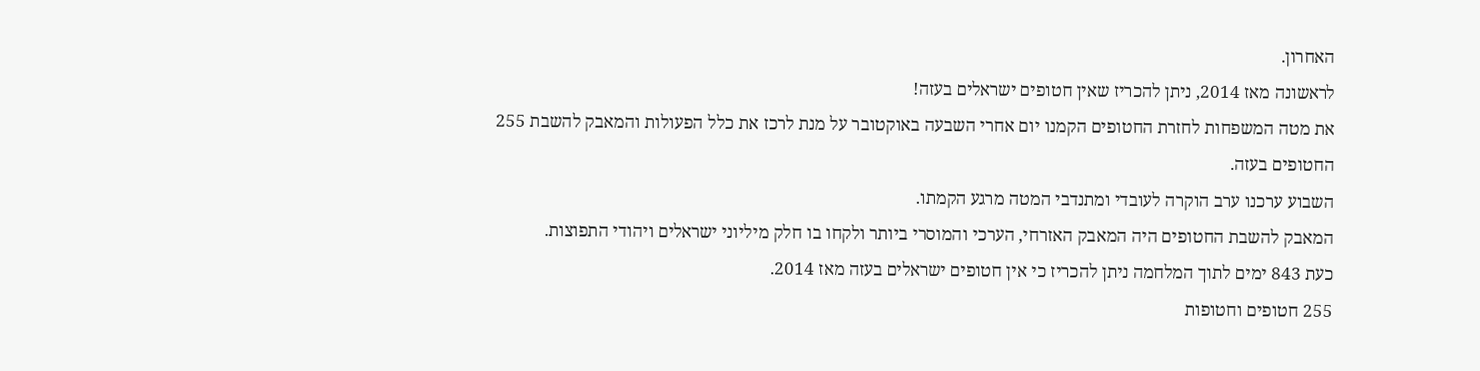האחרון.
לראשונה מאז 2014, ניתן להכריז שאין חטופים ישראלים בעזה!
את מטה המשפחות לחזרת החטופים הקמנו יום אחרי השבעה באוקטובר על מנת לרכז את כלל הפעולות והמאבק להשבת 255 החטופים בעזה.
השבוע ערכנו ערב הוקרה לעובדי ומתנדבי המטה מרגע הקמתו.
המאבק להשבת החטופים היה המאבק האזרחי, הערכי והמוסרי ביותר ולקחו בו חלק מיליוני ישראלים ויהודי התפוצות.
כעת 843 ימים לתוך המלחמה ניתן להכריז כי אין חטופים ישראלים בעזה מאז 2014.
255 חטופים וחטופות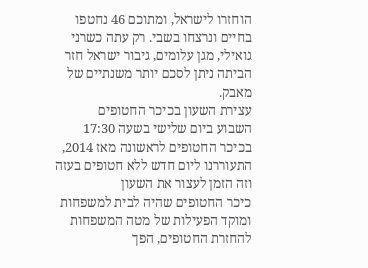הוחזרו לישראל, ומתוכם 46 נחטפו בחיים ונרצחו בשבי. רק עתה כשרני גואילי, מגן עלומים, גיבור ישראל חזר הביתה ניתן לסכם יותר משנתיים של מאבק.
עצירת השעון בכיכר החטופים
השבוע ביום שלישי בשעה 17:30 בכיכר החטופים לראשונה מאז 2014, התעוררנו ליום חדש ללא חטופים בעזה וזה הזמן לעצור את השעון
כיכר החטופים שהיה לבית למשפחות ומוקד הפעילות של מטה המשפחות להחזרת החטופים, הפך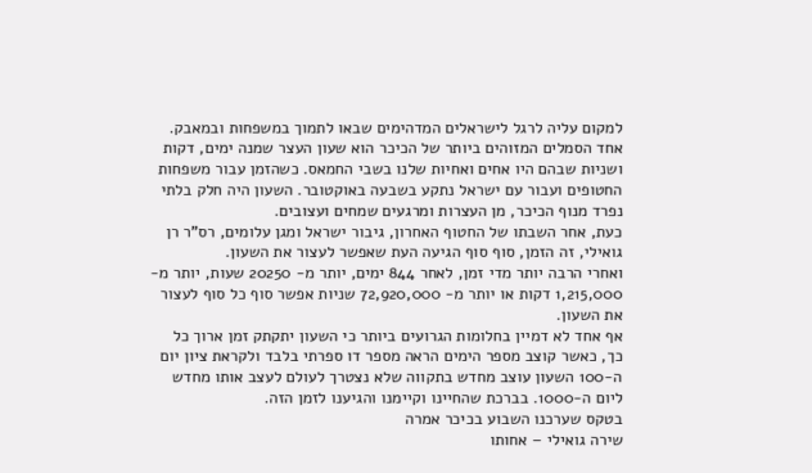למקום עליה לרגל לישראלים המדהימים שבאו לתמוך במשפחות ובמאבק.
אחד הסמלים המזוהים ביותר של הכיכר הוא שעון העצר שמנה ימים, דקות ושניות שבהם היו אחים ואחיות שלנו בשבי החמאס. כשהזמן עבור משפחות החטופים ועבור עם ישראל נתקע בשבעה באוקטובר. השעון היה חלק בלתי נפרד מנוף הכיכר, מן העצרות ומרגעים שמחים ועצובים.
כעת, אחר השבתו של החטוף האחרון, גיבור ישראל ומגן עלומים, רס"ר רן גואילי, זה הזמן, סוף סוף הגיעה העת שאפשר לעצור את השעון.
ואחרי הרבה יותר מדי זמן, לאחר 844 ימים, יותר מ- 20250 שעות, יותר מ- 1,215,000 דקות או יותר מ- 72,920,000 שניות אפשר סוף כל סוף לעצור את השעון.
אף אחד לא דמיין בחלומות הגרועים ביותר כי השעון יתקתק זמן ארוך כל כך, כאשר קוצב מספר הימים הראה מספר דו ספרתי בלבד ולקראת ציון יום ה-100 השעון עוצב מחדש בתקווה שלא נצטרך לעולם לעצב אותו מחדש ליום ה-1000. בברכת שהחיינו וקיימנו והגיענו לזמן הזה.
בטקס שערכנו השבוע בכיכר אמרה
שירה גואילי – אחותו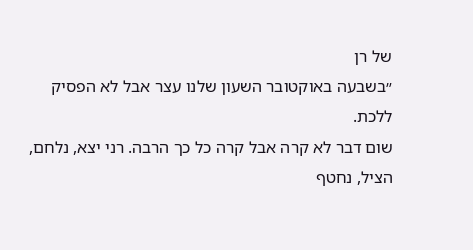של רן
״בשבעה באוקטובר השעון שלנו עצר אבל לא הפסיק ללכת.
שום דבר לא קרה אבל קרה כל כך הרבה. רני יצא, נלחם, הציל, נחטף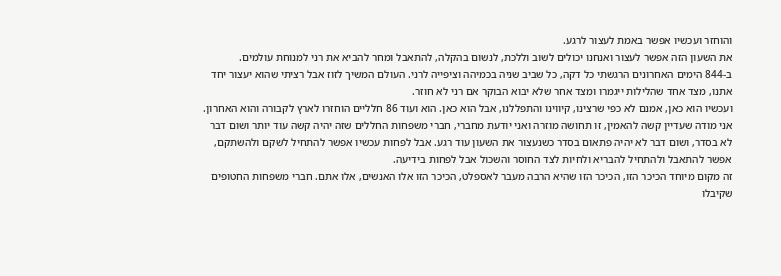והוחזר ועכשיו אפשר באמת לעצור לרגע.
את השעון הזה אפשר לעצור ואנחנו יכולים לשוב וללכת, לנשום בהקלה, להתאבל ומחר להביא את רני למנוחת עולמים.
ב-844 הימים האחרונים הרגשתי כל דקה, כל שביב שניה בכמיהה וציפייה לרני. העולם המשיך לזוז אבל רציתי שהוא יעצור יחד אתנו, מצד אחד שהלילות ייגמרו ומצד אחר שלא יבוא הבוקר אם רני לא חוזר.
ועכשיו הוא כאן, אמנם לא כפי שרצינו, קיווינו והתפללנו, אבל הוא כאן. הוא ועוד 86 חלליים הוחזרו לארץ לקבורה והוא האחרון.
אני מודה שעדיין קשה להאמין, זו תחושה מוזרה ואני יודעת מחברי, חברי משפחות החללים שזה יהיה קשה עוד יותר ושום דבר לא בסדר, ושום דבר לא יהיה פתאום בסדר כשנעצור את השעון עוד רגע. אבל לפחות עכשיו אפשר להתחיל לשקם ולהשתקם, אפשר להתאבל ולהתחיל להבריא ולחיות לצד החוסר והשכול אבל לפחות בידיעה.
זה מקום מיוחד הכיכר הזו, הכיכר הזו שהיא הרבה מעבר לאספלט, הכיכר הזו אלו האנשים, אלו אתם. חברי משפחות החטופים שקיבלו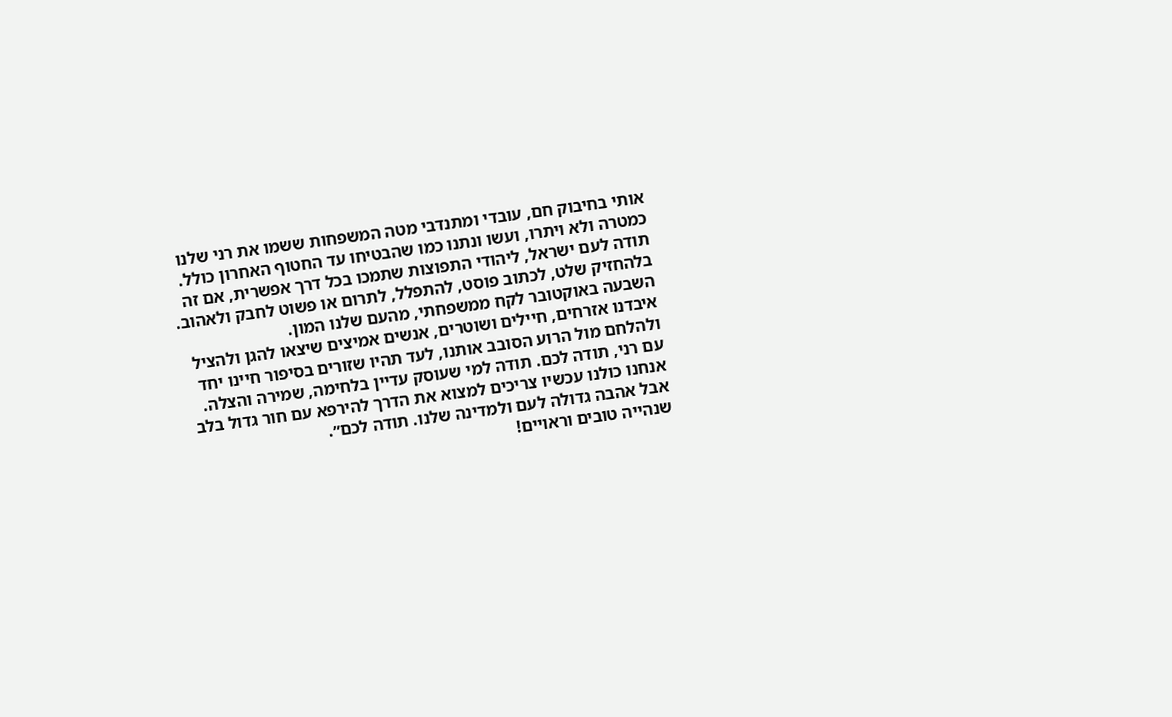אותי בחיבוק חם, עובדי ומתנדבי מטה המשפחות ששמו את רני שלנו כמטרה ולא ויתרו, ועשו ונתנו כמו שהבטיחו עד החטוף האחרון כולל. תודה לעם ישראל, ליהודי התפוצות שתמכו בכל דרך אפשרית, אם זה בלהחזיק שלט, לכתוב פוסט, להתפלל, לתרום או פשוט לחבק ולאהוב.
השבעה באוקטובר לקח ממשפחתי, מהעם שלנו המון.
איבדנו אזרחים, חיילים ושוטרים, אנשים אמיצים שיצאו להגן ולהציל ולהלחם מול הרוע הסובב אותנו, לעד תהיו שזורים בסיפור חיינו יחד עם רני, תודה לכם. תודה למי שעוסק עדיין בלחימה, שמירה והצלה. אנחנו כולנו עכשיו צריכים למצוא את הדרך להירפא עם חור גדול בלב אבל אהבה גדולה לעם ולמדינה שלנו. תודה לכם״.
שנהייה טובים וראויים!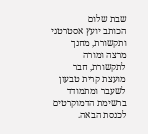שבת שלום
הכותב יועץ אסטרטגי ותקשורת, מחנך מרצה ומורה לתקשורת, חבר מועצת קרית טבעון לשעבר ומתמודד ברשימת הדמוקרטים לכנסת הבאה.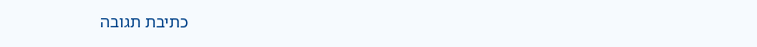כתיבת תגובה